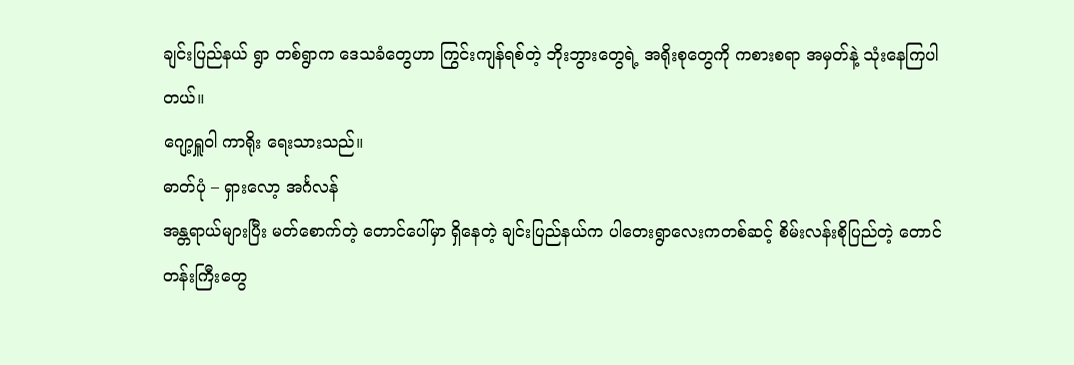ချင်းပြည်နယ် ရွာ တစ်ရွာက ဒေသခံတွေဟာ ကြွင်းကျန်ရစ်တဲ့ ဘိုးဘွားတွေရဲ့ အရိုးစုတွေကို ကစားစရာ အမှတ်နဲ့ သုံးနေကြပါတယ်။
ဂျော့ရှူဝါ ကာရိုး ရေးသားသည်။
ဓာတ်ပုံ – ရှားလော့ အင်္ဂလန်
အန္တရာယ်များပြီး မတ်စောက်တဲ့ တောင်ပေါ်မှာ ရှိနေတဲ့ ချင်းပြည်နယ်က ပါတေးရွာလေးကတစ်ဆင့် စိမ်းလန်းစိုပြည်တဲ့ တောင်တန်းကြီးတွေ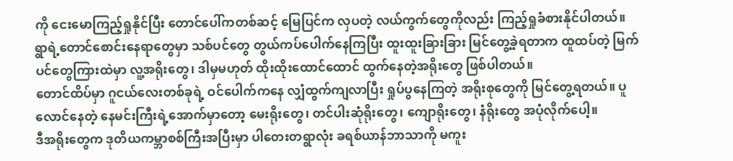ကို ငေးမောကြည့်ရှုနိုင်ပြီး တောင်ပေါ်ကတစ်ဆင့် မြေပြင်က လှပတဲ့ လယ်ကွက်တွေကိုလည်း ကြည့်ရှုခံစားနိုင်ပါတယ်။
ရွာရဲ့တောင်စောင်းနေရာတွေမှာ သစ်ပင်တွေ တွယ်ကပ်ပေါက်နေကြပြီး ထူးထူးခြားခြား မြင်တွေ့ခဲ့ရတာက ထူထပ်တဲ့ မြက်ပင်တွေကြားထဲမှာ လူ့အရိုးတွေ၊ ဒါမှမဟုတ် ထိုးထိုးထောင်ထောင် ထွက်နေတဲ့အရိုးတွေ ဖြစ်ပါတယ်။
တောင်ထိပ်မှာ ဂူငယ်လေးတစ်ခုရဲ့ ဝင်ပေါက်ကနေ လျှံထွက်ကျလာပြီး ရှုပ်ပွနေကြတဲ့ အရိုးစုတွေကို မြင်တွေ့ရတယ်။ ပူလောင်နေတဲ့ နေမင်းကြီးရဲ့အောက်မှာတော့ မေးရိုးတွေ၊ တင်ပါးဆုံရိုးတွေ၊ ကျောရိုးတွေ၊ နံရိုးတွေ အပုံလိုက်ပေါ့။
ဒီအရိုးတွေက ဒုတိယကမ္ဘာစစ်ကြီးအပြီးမှာ ပါတေးတရွာလုံး ခရစ်ယာန်ဘာသာကို မကူး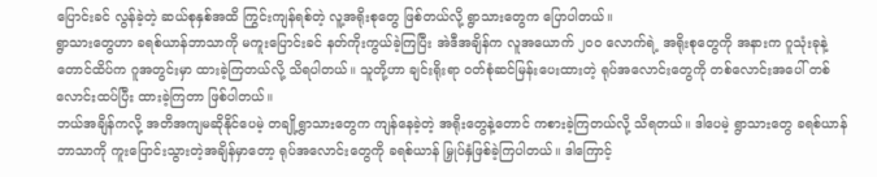ပြောင်းခင် လွန်ခဲ့တဲ့ ဆယ်စုနှစ်အထိ ကြွင်းကျန်ရစ်တဲ့ လူ့အရိုးစုတွေ ဖြစ်တယ်လို့ ရွာသားတွေက ပြောပါတယ်။
ရွာသားတွေဟာ ခရစ်ယာန်ဘာသာကို မကူးပြောင်းခင် နတ်ကိုးကွယ်ခဲ့ကြပြီး အဲဒီအချိန်က လူအယောက် ၂၀၀ လောက်ရဲ့ အရိုးစုတွေကို အနားက ဂူသုံးခုနဲ့ တောင်ထိပ်က ဂူအတွင်းမှာ ထားခဲ့ကြတယ်လို့ သိရပါတယ်။ သူတို့ဟာ ချင်းရိုးရာ ဝတ်စုံဆင်မြန်းပေးထားတဲ့ ရုပ်အလောင်းတွေကို တစ်လောင်းအပေါ် တစ်လောင်းထပ်ပြီး ထားခဲ့ကြတာ ဖြစ်ပါတယ်။
ဘယ်အချိန်ကလို့ အတိအကျမဆိုနိုင်ပေမဲ့ တချို့ရွာသားတွေက ကျန်နေခဲ့တဲ့ အရိုးတွေနဲ့တောင် ကစားခဲ့ကြတယ်လို့ သိရတယ်။ ဒါပေမဲ့ ရွာသားတွေ ခရစ်ယာန်ဘာသာကို ကူးပြောင်းသွားတဲ့အချိန်မှာတော့ ရုပ်အလောင်းတွေကို ခရစ်ယာန် မြှုပ်နှံဖြစ်ခဲ့ကြပါတယ်။ ဒါကြောင့်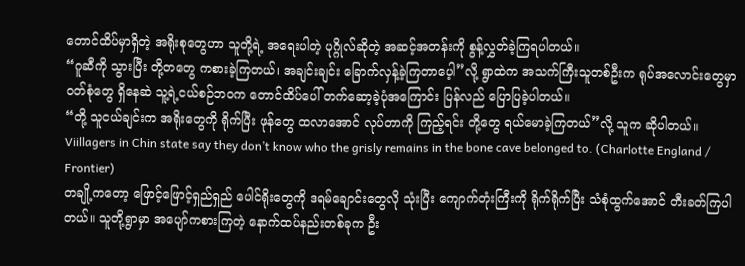တောင်ထိပ်မှာရှိတဲ့ အရိုးစုတွေဟာ သူတို့ရဲ့ အရေးပါတဲ့ ပုဂ္ဂိုလ်ဆိုတဲ့ အဆင့်အတန်းကို စွန့်လွှတ်ခဲ့ကြရပါတယ်။
“ဂူဆီကို သွားပြီး တို့တတွေ ကစားခဲ့ကြတယ်၊ အချင်းချင်း ခြောက်လှန့်ခဲ့ကြတာပေ့ါ”လို့ ရွာထဲက အသက်ကြီးသူတစ်ဦးက ရုပ်အလောင်းတွေမှာ ဝတ်စုံတွေ ရှိနေဆဲ သူ့ရဲ့ငယ်စဉ်ဘဝက တောင်ထိပ်ပေါ် တက်ဆော့ခဲ့ပုံအကြောင်း ပြန်လည် ပြောပြခဲ့ပါတယ်။
“တို့ သူငယ်ချင်းက အရိုးတွေကို ရိုက်ပြီး ဖုန်တွေ ထလာအောင် လုပ်တာကို ကြည့်ရင်း တို့တွေ ရယ်မောခဲ့ကြတယ်”လို့ သူက ဆိုပါတယ်။
Viillagers in Chin state say they don’t know who the grisly remains in the bone cave belonged to. (Charlotte England / Frontier)
တချို့ကတော့ ဖြောင့်ဖြောင့်ရှည်ရှည် ပေါင်ရိုးတွေကို ဒရမ်ချောင်းတွေလို သုံးပြီး ကျောက်တုံးကြီးကို ရိုက်ရိုက်ပြီး သံစုံထွက်အောင် တီးခတ်ကြပါတယ်။ သူတို့ရွာမှာ အပျော်ကစားကြတဲ့ နောက်ထပ်နည်းတစ်ခုက ဦး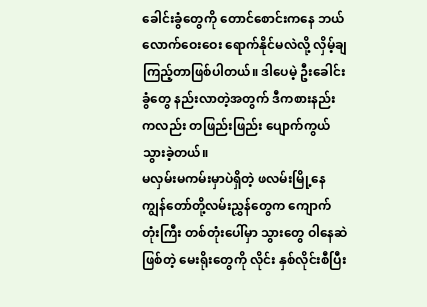ခေါင်းခွံတွေကို တောင်စောင်းကနေ ဘယ်လောက်ဝေးဝေး ရောက်နိုင်မလဲလို့ လှိမ့်ချကြည့်တာဖြစ်ပါတယ်။ ဒါပေမဲ့ ဦးခေါင်းခွံတွေ နည်းလာတဲ့အတွက် ဒီကစားနည်းကလည်း တဖြည်းဖြည်း ပျောက်ကွယ်သွားခဲ့တယ်။
မလှမ်းမကမ်းမှာပဲရှိတဲ့ ဖလမ်းမြို့နေ ကျွန်တော်တို့လမ်းညွှန်တွေက ကျောက်တုံးကြီး တစ်တုံးပေါ်မှာ သွားတွေ ဝါနေဆဲဖြစ်တဲ့ မေးရိုးတွေကို လိုင်း နှစ်လိုင်းစီပြီး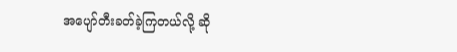အပျော်တီးခတ်ခဲ့ကြတယ်လို့ ဆို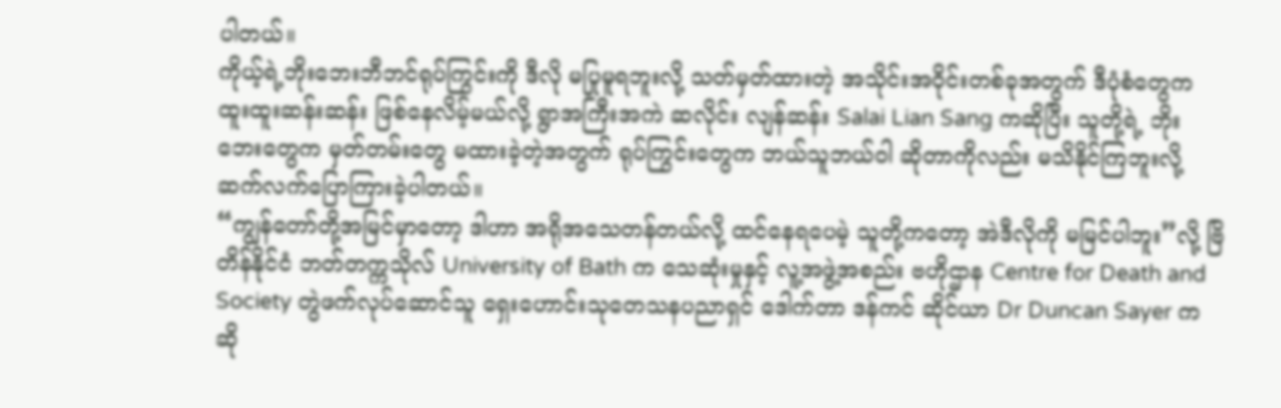ပါတယ်။
ကိုယ့်ရဲ့ဘိုးဘေးဘီဘင်ရုပ်ကြွင်းကို ဒီလို မပြုမူရဘူးလို့ သတ်မှတ်ထားတဲ့ အသိုင်းအဝိုင်းတစ်ခုအတွက် ဒီပုံစံတွေက ထူးထူးဆန်းဆန်း ဖြစ်နေလိမ့်မယ်လို့ ရွာအကြီးအကဲ ဆလိုင်း လျန်ဆန်း Salai Lian Sang ကဆိုပြီး သူတို့ရဲ့ ဘိုးဘေးတွေက မှတ်တမ်းတွေ မထားခဲ့တဲ့အတွက် ရုပ်ကြွင်းတွေက ဘယ်သူဘယ်ဝါ ဆိုတာကိုလည်း မသိနိုင်ကြဘူးလို့ ဆက်လက်ပြောကြားခဲ့ပါတယ်။
“ကျွန်တော်တို့အမြင်မှာတော့ ဒါဟာ အရိုအသေတန်တယ်လို့ ထင်နေရပေမဲ့ သူတို့ကတော့ အဲဒီလိုကို မမြင်ပါဘူး”လို့ ဗြိတိန်နိုင်ငံ ဘတ်တက္ကသိုလ် University of Bath က သေဆုံးမှုနှင့် လူ့အဖွဲ့အစည်း ဗဟိုဌာန Centre for Death and Society တွဲဖက်လုပ်ဆောင်သူ ရှေးဟောင်းသုတေသနပညာရှင် ဒေါက်တာ ဒန်ကင် ဆိုင်ယာ Dr Duncan Sayer က ဆို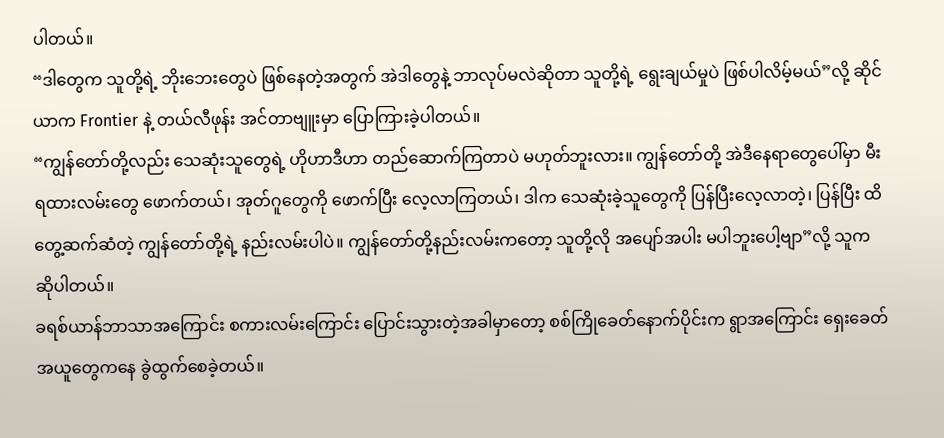ပါတယ်။
“ဒါတွေက သူတို့ရဲ့ ဘိုးဘေးတွေပဲ ဖြစ်နေတဲ့အတွက် အဲဒါတွေနဲ့ ဘာလုပ်မလဲဆိုတာ သူတို့ရဲ့ ရွေးချယ်မှုပဲ ဖြစ်ပါလိမ့်မယ်”လို့ ဆိုင်ယာက Frontier နဲ့ တယ်လီဖုန်း အင်တာဗျူးမှာ ပြောကြားခဲ့ပါတယ်။
“ကျွန်တော်တို့လည်း သေဆုံးသူတွေရဲ့ ဟိုဟာဒီဟာ တည်ဆောက်ကြတာပဲ မဟုတ်ဘူးလား။ ကျွန်တော်တို့ အဲဒီနေရာတွေပေါ်မှာ မီးရထားလမ်းတွေ ဖောက်တယ်၊ အုတ်ဂူတွေကို ဖောက်ပြီး လေ့လာကြတယ်၊ ဒါက သေဆုံးခဲ့သူတွေကို ပြန်ပြီးလေ့လာတဲ့၊ ပြန်ပြီး ထိတွေ့ဆက်ဆံတဲ့ ကျွန်တော်တို့ရဲ့ နည်းလမ်းပါပဲ။ ကျွန်တော်တို့နည်းလမ်းကတော့ သူတို့လို အပျော်အပါး မပါဘူးပေါ့ဗျာ”လို့ သူက ဆိုပါတယ်။
ခရစ်ယာန်ဘာသာအကြောင်း စကားလမ်းကြောင်း ပြောင်းသွားတဲ့အခါမှာတော့ စစ်ကြိုခေတ်နောက်ပိုင်းက ရွာအကြောင်း ရှေးခေတ်အယူတွေကနေ ခွဲထွက်စေခဲ့တယ်။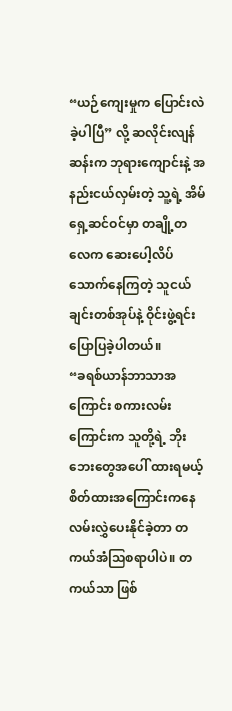“ယဉ်ကျေးမှုက ပြောင်းလဲခဲ့ပါပြီ” လို့ ဆလိုင်းလျန်ဆန်းက ဘုရားကျောင်းနဲ့ အနည်းငယ်လှမ်းတဲ့ သူ့ရဲ့ အိမ်ရှေ့ဆင်ဝင်မှာ တချို့တလေက ဆေးပေါ့လိပ် သောက်နေကြတဲ့ သူငယ်ချင်းတစ်အုပ်နဲ့ ဝိုင်းဖွဲ့ရင်း ပြောပြခဲ့ပါတယ်။
“ခရစ်ယာန်ဘာသာအကြောင်း စကားလမ်းကြောင်းက သူတို့ရဲ့ ဘိုးဘေးတွေအပေါ် ထားရမယ့် စိတ်ထားအကြောင်းကနေ လမ်းလွှဲပေးနိုင်ခဲ့တာ တကယ်အံသြစရာပါပဲ။ တကယ်သာ ဖြစ်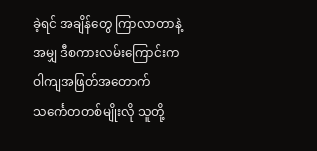ခဲ့ရင် အချိန်တွေ ကြာလာတာနဲ့အမျှ ဒီစကားလမ်းကြောင်းက ဝါကျအဖြတ်အတောက် သင်္ကေတတစ်မျိုးလို သူတို့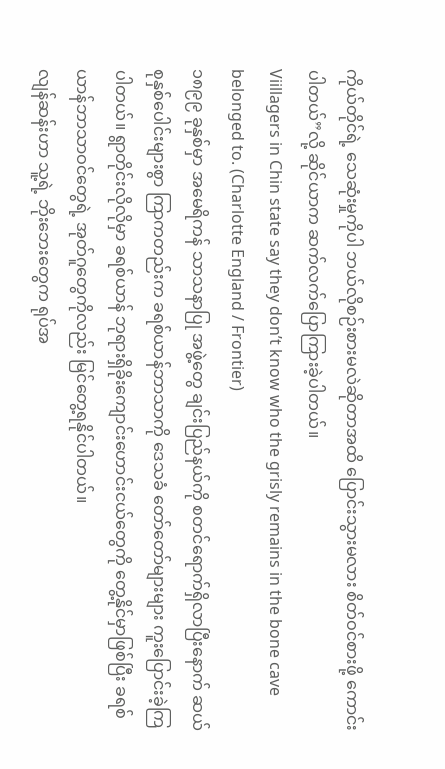ကိုယ်တိုင်ရဲ့ သေဆုံးမှုကိုပါ ဘယ်လိုစဉ်းစားမလဲဆိုတာအထိ ပြောင်းသွားမလား စိတ်ဝင်စားဖို့ ကောင်းပါတယ်”လို့ ဆိုင်ယာက ဆက်လက်ပြောကြားခဲ့ပါတယ်။
Viillagers in Chin state say they don’t know who the grisly remains in the bone cave belonged to. (Charlotte England / Frontier)
၁၈၉၉ ခုနှစ်မှာ အမေရိကန် သာသနာပြု အဖွဲ့တွေ ချင်းပြည်နယ်ကို စတင်ရောက်ရှိလာပြီးနောက် ဆယ်စုနှစ်ပေါင်းများစွာ ကြာကတည်းက ခရစ်ယာန်ဘာသာကို ဒေသခံ တော်တော်များများ ကူးပြောင်းခဲ့ကြပါတယ်။ ရွာတိုင်းလိုလိုမှာ ခရစ်ယာန် ဘုရားရှိခိုးကျောင်းဟောင်းငယ်တွေကို တွေ့နိုင်မှာဖြစ်ပြီး ခရစ်ယာန်ဘာသာဝင်တွေရဲ့ အုတ်ဂူတွေကိုလည်း မြင်တွေ့ရနိုင်ပါတယ်။
လျန်ဆန်းဟာ သူ့ရဲ့ ဘိုးဘေးတွေက ရုပ်အ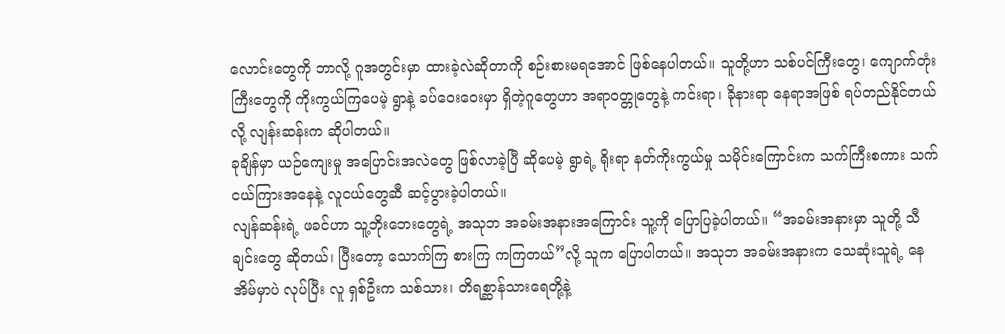လောင်းတွေကို ဘာလို့ ဂူအတွင်းမှာ ထားခဲ့လဲဆိုတာကို စဉ်းစားမရအောင် ဖြစ်နေပါတယ်။ သူတို့ဟာ သစ်ပင်ကြီးတွေ၊ ကျောက်တုံးကြီးတွေကို ကိုးကွယ်ကြပေမဲ့ ရွာနဲ့ ခပ်ဝေးဝေးမှာ ရှိတဲ့ဂူတွေဟာ အရာဝတ္တုတွေနဲ့ ကင်းရာ၊ ခိုနားရာ နေရာအဖြစ် ရပ်တည်နိုင်တယ်လို့ လျန်းဆန်းက ဆိုပါတယ်။
ခုချိန်မှာ ယဉ်ကျေးမှု အပြောင်းအလဲတွေ ဖြစ်လာခဲ့ပြီ ဆိုပေမဲ့ ရွာရဲ့ ရိုးရာ နတ်ကိုးကွယ်မှု သမိုင်းကြောင်းက သက်ကြီးစကား သက်ငယ်ကြားအနေနဲ့ လူငယ်တွေဆီ ဆင့်ပွားခဲ့ပါတယ်။
လျန်ဆန်းရဲ့ ဖခင်ဟာ သူ့ဘိုးဘေးတွေရဲ့ အသုဘ အခမ်းအနားအကြောင်း သူ့ကို ပြောပြခဲ့ပါတယ်။ “အခမ်းအနားမှာ သူတို့ သီချင်းတွေ ဆိုတယ်၊ ပြီးတော့ သောက်ကြ စားကြ ကကြတယ်”လို့ သူက ပြောပါတယ်။ အသုဘ အခမ်းအနားက သေဆုံးသူရဲ့ နေအိမ်မှာပဲ လုပ်ပြီး လူ ရှစ်ဦးက သစ်သား၊ တိရစ္ဆာန်သားရေတို့နဲ့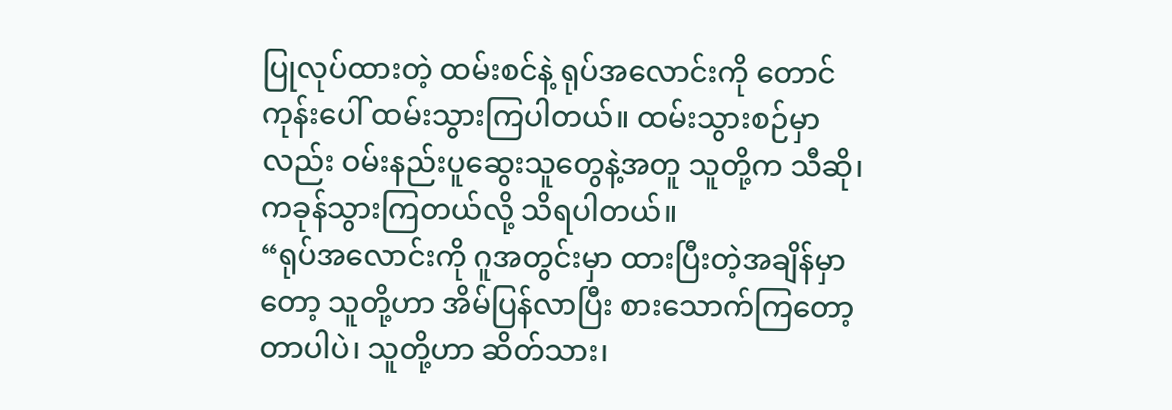ပြုလုပ်ထားတဲ့ ထမ်းစင်နဲ့ ရုပ်အလောင်းကို တောင်ကုန်းပေါ် ထမ်းသွားကြပါတယ်။ ထမ်းသွားစဉ်မှာလည်း ဝမ်းနည်းပူဆွေးသူတွေနဲ့အတူ သူတို့က သီဆို၊ ကခုန်သွားကြတယ်လို့ သိရပါတယ်။
“ရုပ်အလောင်းကို ဂူအတွင်းမှာ ထားပြီးတဲ့အချိန်မှာတော့ သူတို့ဟာ အိမ်ပြန်လာပြီး စားသောက်ကြတော့တာပါပဲ၊ သူတို့ဟာ ဆိတ်သား၊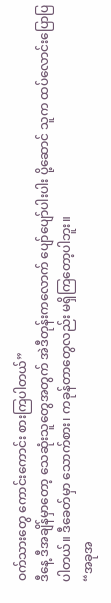ဝက်သားတွေ ကောင်းကောင်း စားကြပါတယ်”
ဒီနေ့ ဒီအချိန်မှာတော့ သေဆုံးသူတွေအတွက် အဲဒီတုန်းကလောက် ပျော်ပျော်ပါးပါး ပို့ဆောင် သူက ထပ်လောင်းပြောပြပါတယ်။ ဒီခေတ်မှာ သောက်စား၊ ကခုန်တာတွေလည်း မရှိကြတော့ပါဘူး။
“အခုအ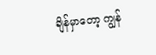ချိန်မှာတော့ ကျွန်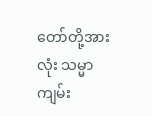တော်တို့အားလုံး သမ္မာကျမ်း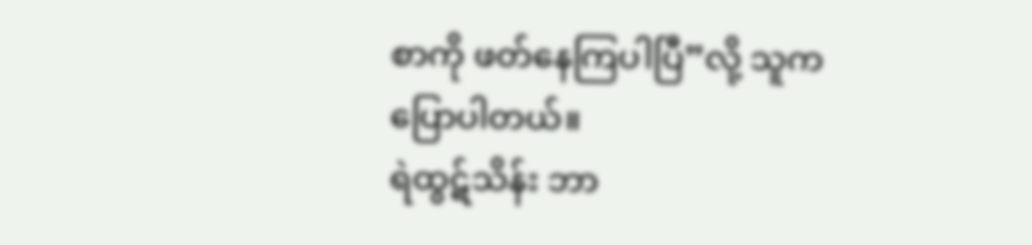စာကို ဖတ်နေကြပါပြီ”လို့ သူက ပြောပါတယ်။
ရဲထွဋ်သိန်း ဘာ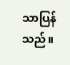သာပြန်သည်။